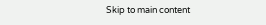Skip to main content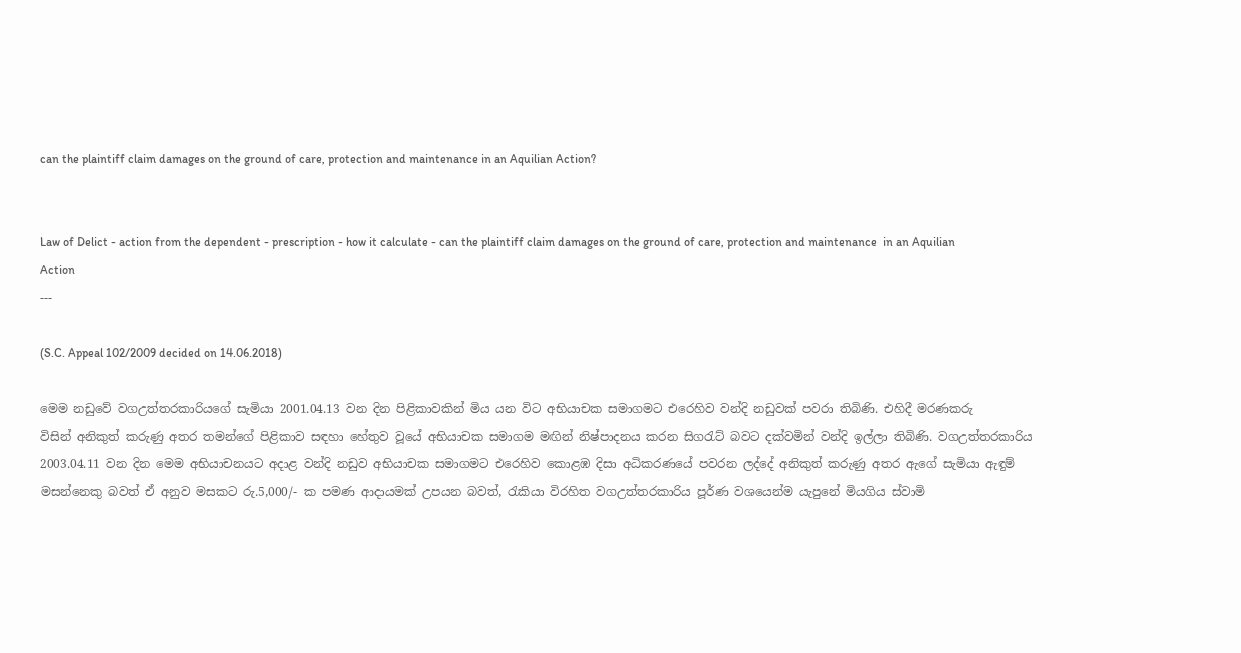can the plaintiff claim damages on the ground of care, protection and maintenance in an Aquilian Action?


Law of Delict - action from the dependent - prescription - how it calculate - can the plaintiff claim damages on the ground of care, protection and maintenance  in an Aquilian Action
---

(S.C. Appeal 102/2009 decided on 14.06.2018)

මෙම නඩුවේ වගඋත්තරකාරියගේ සැමියා 2001.04.13 වන දින පිළිකාවකින් මිය යන විට අභියාචක සමාගමට එරෙහිව වන්දි නඩුවක් පවරා තිබිණි. එහිදී මරණකරු විසින් ‍අනිකුත් කරුණු අතර තමන්ගේ පිළිකාව සඳහා හේතුව වූයේ අභියාචක සමාගම මඟින් නිෂ්පාදනය කරන සිගරැට් බවට දක්වමින් වන්දි ඉල්ලා තිබිණි. වගඋත්තරකාරිය 2003.04.11 වන දින මෙම අභියාචනයට අදාළ වන්දි නඩුව අභියාචක සමාගමට එරෙහිව කොළඹ දිසා අධිකරණයේ පවරන ලද්දේ අනිකුත් කරුණු අතර ඇගේ සැමියා ඇඳුම් මසන්නෙකු බවත් ඒ අනුව මසකට රු.5,000/- ක පමණ ආදායමක් උපයන බවත්, රැකියා විරහිත වගඋත්තරකාරිය පූර්ණ වශයෙන්ම යැපුනේ මියගිය ස්වාමි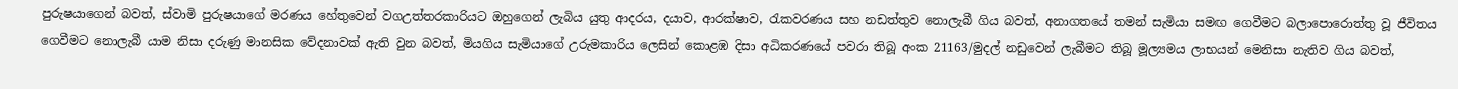පුරුෂයාගෙන් බවත්, ස්වාමි පුරුෂයාගේ මරණය හේතුවෙන් වගඋත්තරකාරියට ඔහුගෙන් ලැබිය යුතු ආදරය, දයාව, ආරක්ෂාව, රැකවරණය සහ නඩත්තුව නොලැබී ගිය බවත්, අනාගතයේ තමන් සැමියා සමඟ ගෙවීමට බලාපොරොත්තු වූ ජීවිතය ගෙවීමට නොලැබී යාම නිසා දරුණු මානසික වේදනාවක් ඇති වුන බවත්, මියගිය සැමියාගේ උරුමකාරිය ලෙසින් කොළඹ දිසා අධිකරණයේ පවරා තිබූ අංක 21163/මුදල් නඩුවෙන් ලැබීමට තිබූ මූල්‍යමය ලාභයන් මෙනිසා නැතිව ගිය බවත්,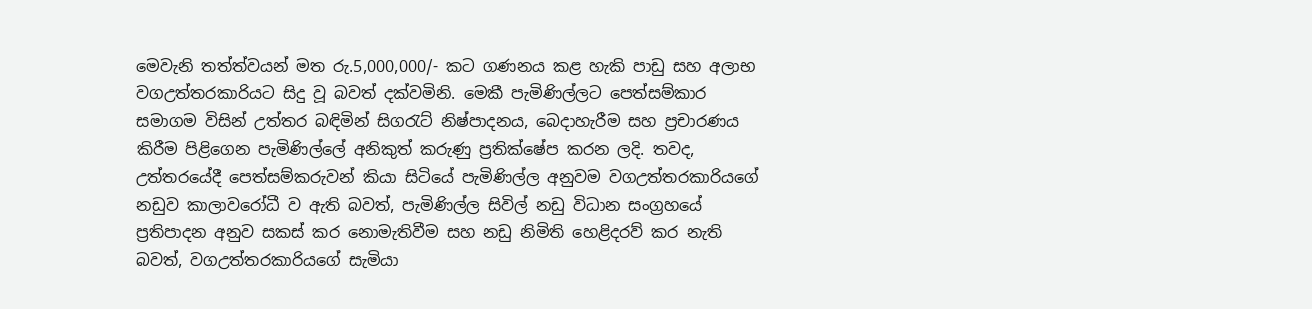මෙවැනි තත්ත්වයන් මත රු.5,000,000/- කට ගණනය කළ හැකි පාඩු සහ අලාභ වගඋත්තරකාරියට සිදු වූ බවත් දක්වමිනි. මෙකී පැමිණිල්ලට පෙත්සම්කාර සමාගම විසින් උත්තර බඳිමින් සිගරැට් නිෂ්පාදනය, බෙදාහැරීම සහ ප්‍රචාරණය කිරීම පිළිගෙන පැමිණිල්ලේ අනිකුත් කරුණු ප්‍රතික්ෂේප කරන ලදි. තවද, උත්තරයේදී පෙත්සම්කරුවන් කියා සිටියේ පැමිණිල්ල අනුවම වගඋත්තරකාරියගේ නඩුව කාලාවරෝධී ව ඇති බවත්, පැමිණිල්ල සිවිල් නඩු විධාන සංග්‍රහයේ ප්‍රතිපාදන අනුව සකස් කර නොමැතිවීම සහ නඩු නිමිති හෙළිදරව් කර ‍නැති බවත්, වගඋත්තරකාරියගේ සැමියා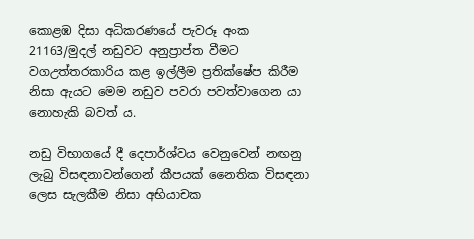කොළඹ දිසා අධිකරණයේ පැවරූ අංක 21163/මුදල් නඩුවට අනුප්‍රාප්ත වීමට වගඋත්තරකාරිය කළ ඉල්ලීම ප්‍රතික්ෂේප කිරීම නිසා ඇයට මෙම නඩුව පවරා පවත්වාගෙන යා නොහැකි බවත් ය.

නඩු විභාගයේ දී දෙපාර්ශ්වය වෙනුවෙන් නඟනු ලැබු විසඳනාවන්ගෙන් කීපයක් නෛතික විසඳනා ලෙස සැලකීම නිසා අභියාචක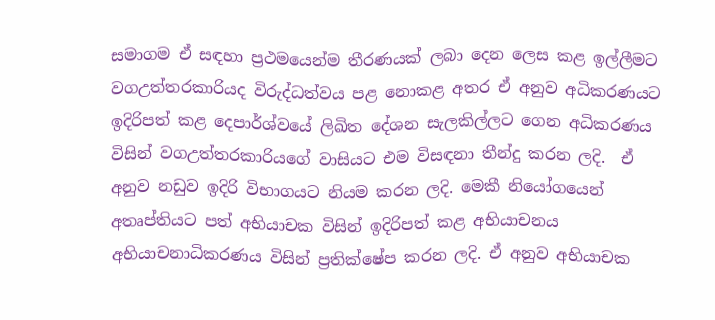සමාගම ඒ සඳහා ප්‍රථමයෙන්ම තීරණයක් ලබා දෙන ලෙස කළ ඉල්ලීමට වගඋත්තරකාරියද විරුද්ධත්වය පළ නොකළ අතර ඒ අනුව අධිකරණයට ඉදිරිපත් කළ දෙපාර්ශ්වයේ ලිඛිත දේශන සැලකිල්ලට ගෙන අධිකරණය විසින් වගඋත්තරකාරියගේ වාසියට එම විසඳනා තීන්දු කරන ලදි.  ඒ අනුව නඩුව ඉදිරි විභාගයට නියම කරන ලදි. මෙකී නියෝගයෙන් අතෘප්තියට පත් අභියාචක විසින් ඉදිරිපත් කළ අභියාචනය අභියාචනාධිකරණය විසින් ප්‍රතික්ෂේප කරන ලදි. ඒ අනුව අභියාචක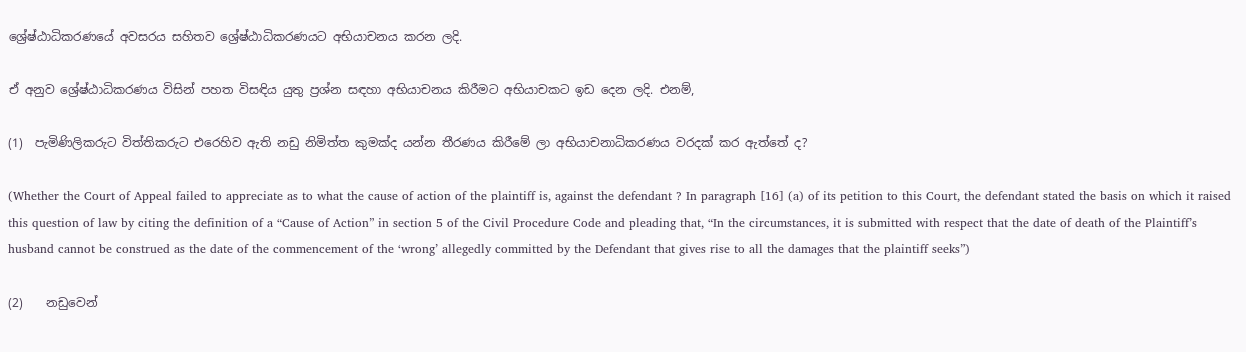ශ්‍රේෂ්ඨාධිකරණයේ අවසරය සහිතව ශ්‍රේෂ්ඨාධිකරණයට අභියාචනය කරන ලදි.

ඒ අනුව ශ්‍රේෂ්ඨාධිකරණය විසින් පහත විසඳිය යුතු ප්‍රශ්න සඳහා අභියාචනය කිරීමට අභියාචකට ඉඩ දෙන ලදි. එනම්,

(1)  පැමිණිලිකරුට විත්තිකරුට එරෙහිව ඇති නඩු නිමිත්ත කුමක්ද යන්න තීරණය කිරීමේ ලා අභියාචනාධිකරණය වරදක් කර ඇත්තේ ද?

(Whether the Court of Appeal failed to appreciate as to what the cause of action of the plaintiff is, against the defendant ? In paragraph [16] (a) of its petition to this Court, the defendant stated the basis on which it raised this question of law by citing the definition of a “Cause of Action” in section 5 of the Civil Procedure Code and pleading that, “In the circumstances, it is submitted with respect that the date of death of the Plaintiff’s husband cannot be construed as the date of the commencement of the ‘wrong’ allegedly committed by the Defendant that gives rise to all the damages that the plaintiff seeks”)

(2)    නඩුවෙන්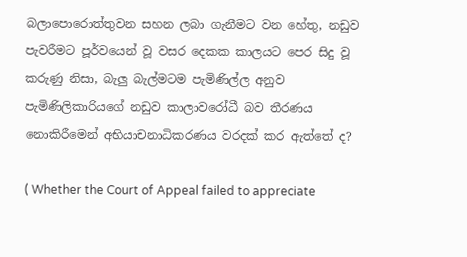බලාපොරොත්තුවන සහන ලබා ගැනීමට වන හේතු, නඩුව පැවරීමට පූර්වයෙන් වූ වසර දෙකක කාලයට පෙර සිදු වූ කරුණු නිසා, බැලු බැල්මටම පැමිණිල්ල අනුව පැමිණිලිකාරියගේ නඩුව කාලාවරෝධී බව තීරණය නොකිරීමෙන් අභියාචනාධිකරණය වරදක් කර ඇත්තේ ද?

( Whether the Court of Appeal failed to appreciate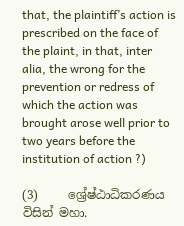that, the plaintiff’s action is prescribed on the face of the plaint, in that, inter alia, the wrong for the prevention or redress of which the action was brought arose well prior to two years before the institution of action ?)

(3)     ශ්‍රේෂ්ඨාධිකරණය විසින් මහා.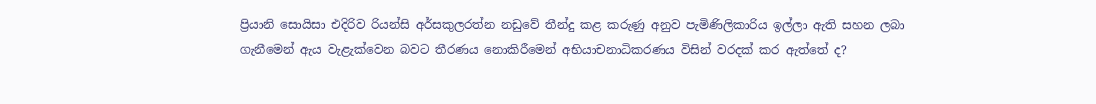ප්‍රියානි සොයිසා එදිරිව රියන්සි අර්සකුලරත්න නඩුවේ තීන්දු කළ කරුණු අනුව පැමිණිලිකාරිය ඉල්ලා ඇති සහන ලබා ගැනීමෙන් ඇය වැළැක්වෙන බවට තීරණය නොකිරීමෙන් අභියාචනාධිකරණය විසින් වරදක් කර ඇත්තේ ද?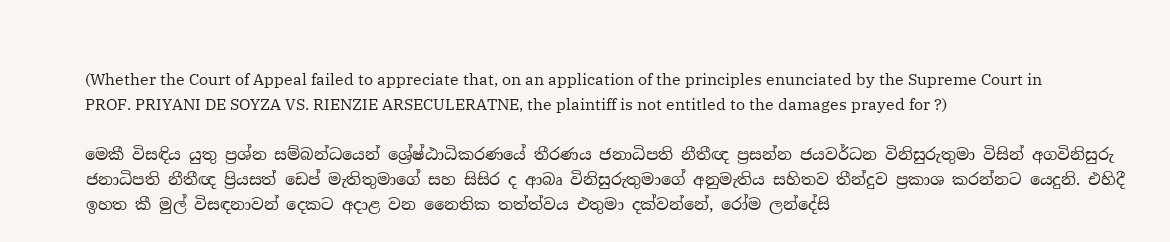(Whether the Court of Appeal failed to appreciate that, on an application of the principles enunciated by the Supreme Court in PROF. PRIYANI DE SOYZA VS. RIENZIE ARSECULERATNE, the plaintiff is not entitled to the damages prayed for ?)

මෙකී විසඳිය යුතු ප්‍රශ්න සම්බන්ධයෙන් ශ්‍රේෂ්ඨාධිකරණයේ තීරණය ජනාධිපති නීතීඥ ප්‍රසන්න ජයවර්ධන විනිසුරුතුමා විසින් අගවිනිසුරු ජනාධිපති නීතීඥ ප්‍රියසත් ඩෙප් මැතිතුමාගේ සහ සිසිර ද ආබෘ විනිසුරුතුමාගේ අනුමැතිය සහිතව තීන්දුව ප්‍රකාශ කරන්නට යෙදුනි. එහිදී ඉහත කී මුල් විසඳනාවන් දෙකට අදාළ වන නෛතික තත්ත්වය එතුමා දක්වන්නේ, රෝම ලන්දේසි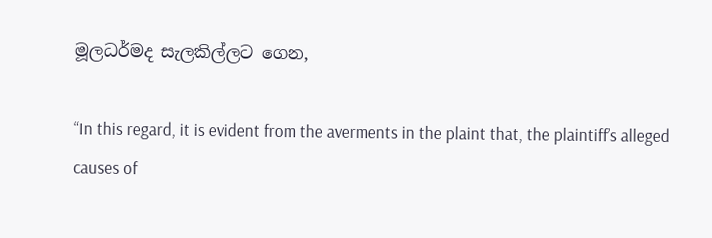මූලධර්මද සැලකිල්ලට ගෙන,

“In this regard, it is evident from the averments in the plaint that, the plaintiff’s alleged causes of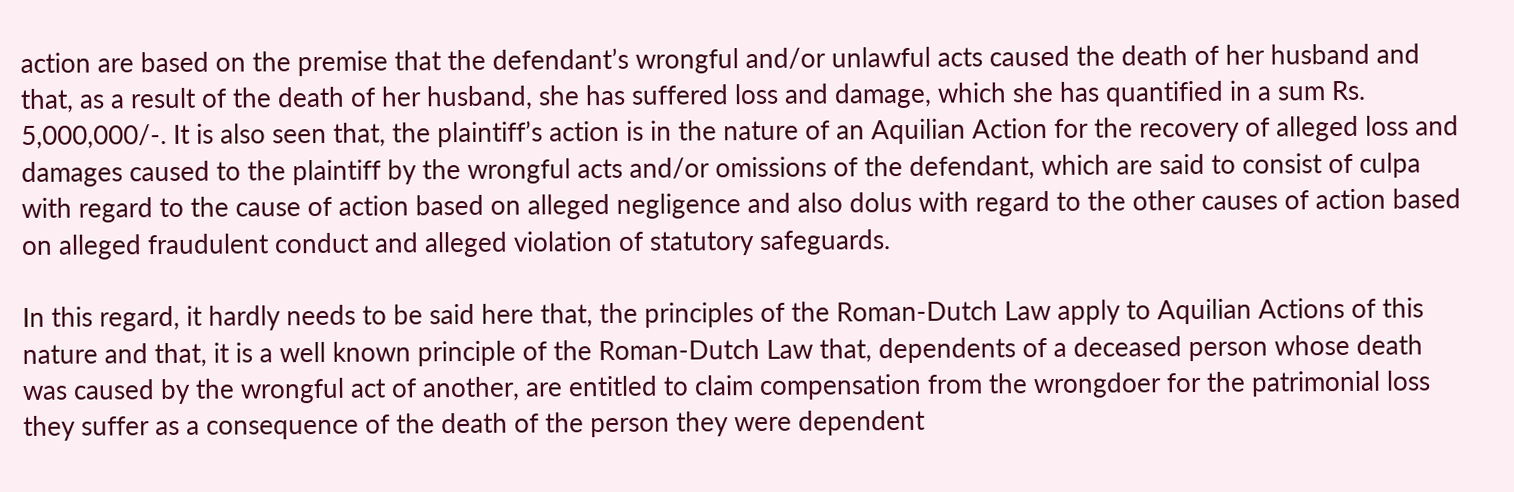action are based on the premise that the defendant’s wrongful and/or unlawful acts caused the death of her husband and that, as a result of the death of her husband, she has suffered loss and damage, which she has quantified in a sum Rs. 5,000,000/-. It is also seen that, the plaintiff’s action is in the nature of an Aquilian Action for the recovery of alleged loss and damages caused to the plaintiff by the wrongful acts and/or omissions of the defendant, which are said to consist of culpa with regard to the cause of action based on alleged negligence and also dolus with regard to the other causes of action based on alleged fraudulent conduct and alleged violation of statutory safeguards.

In this regard, it hardly needs to be said here that, the principles of the Roman-Dutch Law apply to Aquilian Actions of this nature and that, it is a well known principle of the Roman-Dutch Law that, dependents of a deceased person whose death was caused by the wrongful act of another, are entitled to claim compensation from the wrongdoer for the patrimonial loss they suffer as a consequence of the death of the person they were dependent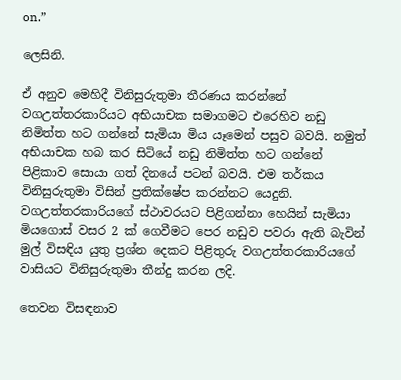on.”

ලෙසිනි.

ඒ අනුව මෙහිදී විනිසුරුතුමා තීරණය කරන්නේ වගඋත්තරකාරියට අභියාචක සමාගමට එරෙහිව නඩු නිමිත්ත හට ගන්නේ සැමියා මිය යෑමෙන් පසුව බවයි. නමුත් අභියාචක හබ කර සිටියේ නඩු නිමිත්ත හට ගන්නේ පිළිකාව සොයා ගත් දිනයේ පටන් බවයි. එම තර්කය විනිසුරුතුමා විසින් ප්‍රතික්ෂේප කරන්නට යෙදුනි. වගඋත්තරකාරියගේ ස්ථාවරයට පිළිගන්නා හෙයින් සැමියා මියගොස් වසර 2 ක් ගෙවීමට පෙර නඩුව පවරා ඇති බැවින් මුල් විසඳිය යුතු ප්‍රශ්න දෙකට පිළිතුරු වගඋත්තරකාරියගේ වාසියට විනිසුරුතුමා තීන්දු කරන ලදි.

තෙවන විසඳනාව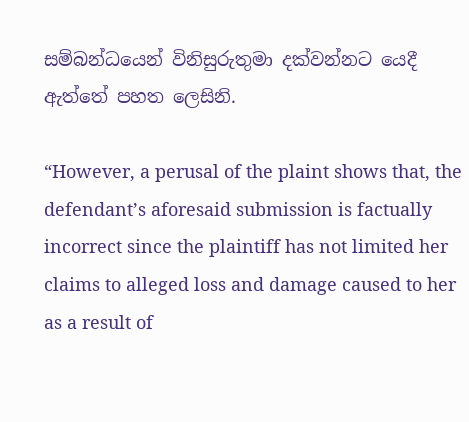සම්බන්ධයෙන් විනිසුරුතුමා දක්වන්නට යෙදී ඇත්තේ පහත ලෙසිනි.

“However, a perusal of the plaint shows that, the defendant’s aforesaid submission is factually incorrect since the plaintiff has not limited her claims to alleged loss and damage caused to her as a result of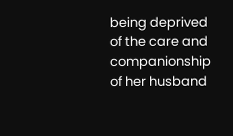being deprived of the care and companionship of her husband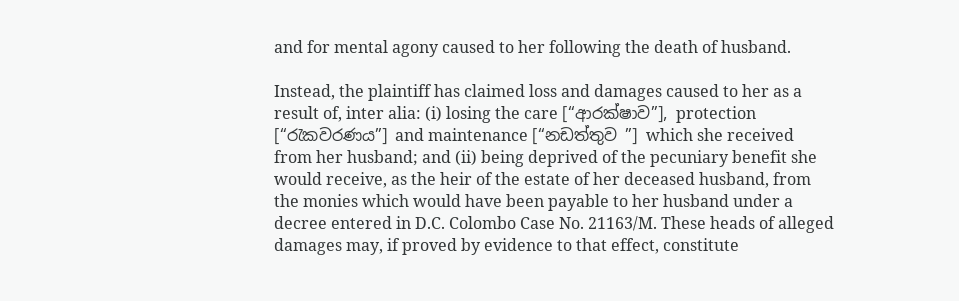and for mental agony caused to her following the death of husband.

Instead, the plaintiff has claimed loss and damages caused to her as a result of, inter alia: (i) losing the care [“ආරක්ෂාව”], protection [“රැකවරණය”] and maintenance [“නඩත්තුව ”] which she received from her husband; and (ii) being deprived of the pecuniary benefit she would receive, as the heir of the estate of her deceased husband, from the monies which would have been payable to her husband under a decree entered in D.C. Colombo Case No. 21163/M. These heads of alleged damages may, if proved by evidence to that effect, constitute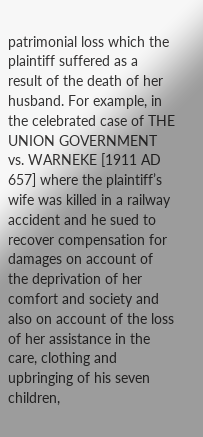patrimonial loss which the plaintiff suffered as a result of the death of her husband. For example, in the celebrated case of THE UNION GOVERNMENT vs. WARNEKE [1911 AD 657] where the plaintiff’s wife was killed in a railway accident and he sued to recover compensation for damages on account of the deprivation of her comfort and society and also on account of the loss of her assistance in the care, clothing and upbringing of his seven children,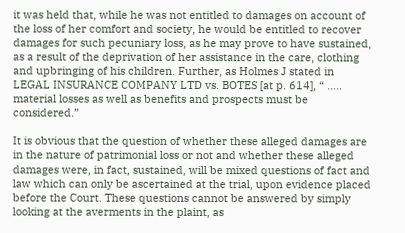it was held that, while he was not entitled to damages on account of the loss of her comfort and society, he would be entitled to recover damages for such pecuniary loss, as he may prove to have sustained, as a result of the deprivation of her assistance in the care, clothing and upbringing of his children. Further, as Holmes J stated in LEGAL INSURANCE COMPANY LTD vs. BOTES [at p. 614], “ ….. material losses as well as benefits and prospects must be considered.”

It is obvious that the question of whether these alleged damages are in the nature of patrimonial loss or not and whether these alleged damages were, in fact, sustained, will be mixed questions of fact and law which can only be ascertained at the trial, upon evidence placed before the Court. These questions cannot be answered by simply looking at the averments in the plaint, as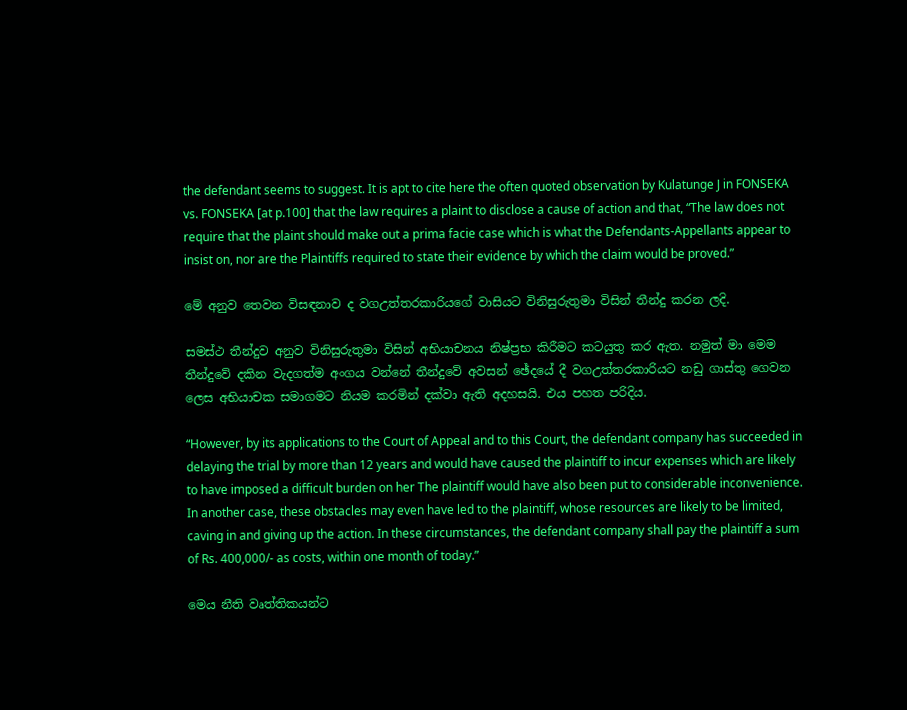the defendant seems to suggest. It is apt to cite here the often quoted observation by Kulatunge J in FONSEKA vs. FONSEKA [at p.100] that the law requires a plaint to disclose a cause of action and that, “The law does not require that the plaint should make out a prima facie case which is what the Defendants-Appellants appear to insist on, nor are the Plaintiffs required to state their evidence by which the claim would be proved.”

මේ අනුව තෙවන විසඳනාව ද වගඋත්තරකාරියගේ වාසියට විනිසුරුතුමා විසින් තීන්දු කරන ලදි.

සමස්ථ තීන්දුව අනුව විනිසුරුතුමා විසින් අභියාචනය නිෂ්ප්‍රභ කිරීමට කටයුතු කර ඇත. නමුත් මා මෙම තීන්දුවේ දකින වැදගත්ම අංගය වන්නේ තීන්දුවේ අවසන් ඡේදයේ දී වගඋත්තරකාරියට නඩු ගාස්තු ගෙවන ලෙස අභියාචක සමාගමට නියම කරමින් දක්වා ඇති අදහසයි. එය පහත පරිදිය.

“However, by its applications to the Court of Appeal and to this Court, the defendant company has succeeded in delaying the trial by more than 12 years and would have caused the plaintiff to incur expenses which are likely to have imposed a difficult burden on her The plaintiff would have also been put to considerable inconvenience. In another case, these obstacles may even have led to the plaintiff, whose resources are likely to be limited, caving in and giving up the action. In these circumstances, the defendant company shall pay the plaintiff a sum of Rs. 400,000/- as costs, within one month of today.”

මෙය නීති වෘත්තිකයන්ට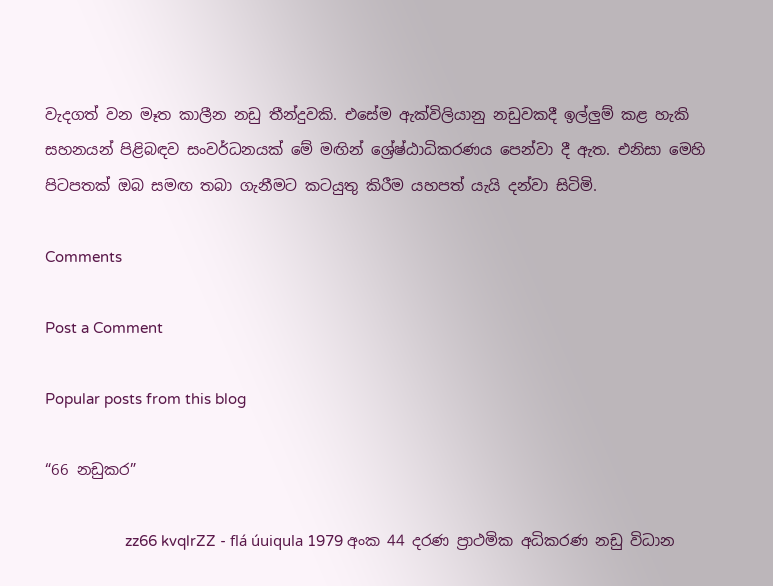වැදගත් වන මෑත කාලීන නඩු තීන්දුවකි. එසේම ඇක්විලියානු නඩුවකදී ඉල්ලුම් කළ හැකි සහනයන් පිළිබඳව සංවර්ධනයක් මේ මඟින් ශ්‍රේෂ්ඨාධිකරණය පෙන්වා දී ඇත. එනිසා මෙහි පිටපතක් ඔබ සමඟ තබා ගැනීමට කටයුතු කිරීම යහපත් යැයි දන්වා සිටිමි.

Comments

Post a Comment

Popular posts from this blog

“66 නඩුකර”

                    zz66 kvqlrZZ - flá úuiqula 1979 අංක 44 දරණ ප්‍රාථමික අධිකරණ නඩු විධාන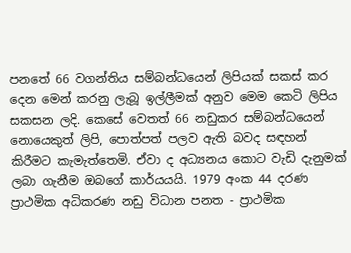පනතේ 66 වගන්තිය සම්බන්ධයෙන් ලිපියක් සකස් කර දෙන මෙන් කරනු ලැබූ ඉල්ලීමක් අනුව මෙම කෙටි ලිපිය සකසන ලදි. කෙසේ වෙතත් 66 නඩුකර සම්බන්ධයෙන් නොයෙකුත් ලිපි, පොත්පත් පලව ඇති බවද සඳහන් කිරීමට කැමැත්තෙමි. ඒවා ද අධ්‍යනය කොට වැඩි දැනුමක් ලබා ගැනීම ඔබගේ කාර්යයයි. 1979 අංක 44 දරණ ප්‍රාථමික අධිකරණ නඩු විධාන පනත - ප්‍රාථමික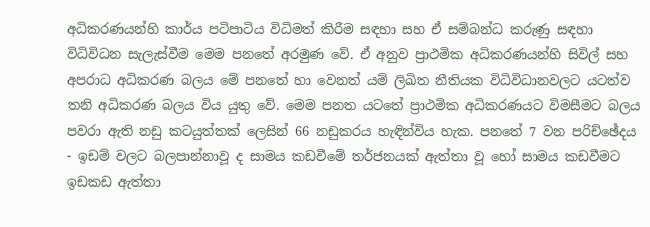අධිකරණයන්හි කාර්ය පටිපාටිය විධිමත් කිරීම සඳහා සහ ඒ සම්බන්ධ කරුණු සඳහා විධිවිධන සැලැස්වීම මෙම පනතේ අරමුණ වේ. ඒ අනුව ප්‍රාථමික අධිකරණයන්හි සිවිල් සහ අපරාධ අධිකරණ බලය මේ පනතේ හා වෙනත් යම් ලිඛිත නීතියක විධිවිධානවලට යටත්ව තනි අධිකරණ බලය විය යුතු වේ. මෙම පනත යටතේ ප්‍රාථමික අධිකරණයට විමසීමට බලය  පවරා ඇති නඩු කටයුත්තක් ලෙසින් 66 නඩුකරය හැඳින්විය හැක. පනතේ 7 වන පරිච්ඡේදය - ඉඩම් වලට බලපාන්නාවූ ද සාමය කඩවීමේ තර්ජනයක් ඇත්තා වූ හෝ සාමය කඩවීමට ඉඩකඩ ඇත්තා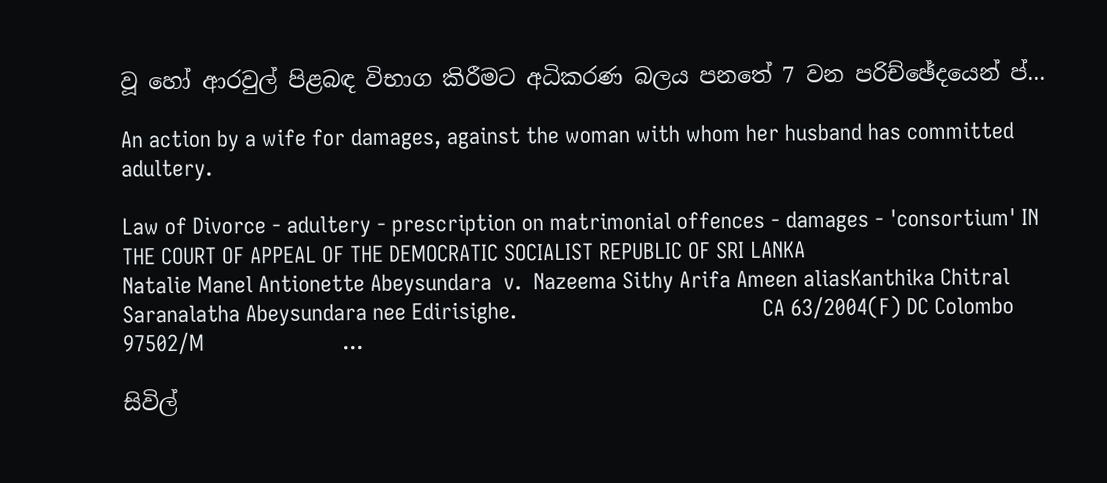වූ හෝ ආරවුල් පිළබඳ විභාග කිරීමට අධිකරණ බලය පනතේ 7 වන පරිච්ඡේදයෙන් ප්...

An action by a wife for damages, against the woman with whom her husband has committed adultery.

Law of Divorce - adultery - prescription on matrimonial offences - damages - 'consortium' IN THE COURT OF APPEAL OF THE DEMOCRATIC SOCIALIST REPUBLIC OF SRI LANKA                                                 Natalie Manel Antionette Abeysundara  v.  Nazeema Sithy Arifa Ameen aliasKanthika Chitral Saranalatha Abeysundara nee Edirisighe.                                         CA 63/2004(F) DC Colombo 97502/M                       ...

සිවිල්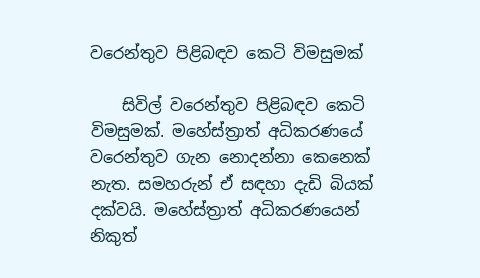වරෙන්තුව පිළිබඳව කෙටි විමසුමක්

    සිවිල් වරෙන්තුව පිළිබඳව කෙටි විමසුමක්. මහේස්ත්‍රාත් අධිකරණයේ වරෙන්තුව ගැන නොදන්නා කෙනෙක් නැත. සමහරුන් ඒ සඳහා දැඩි බියක් දක්වයි. මහේස්ත්‍රාත් අධිකරණයෙන් නිකුත්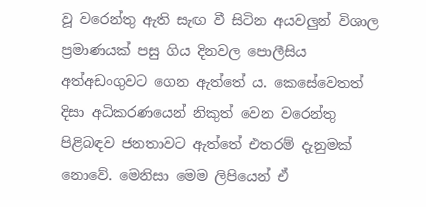වූ වරෙන්තු ඇති සැඟ වී සිටින අයවලුන් විශාල ප්‍රමාණයක් පසු ගිය දිනවල පොලීසිය අත්අඩංගුවට ගෙන ඇත්තේ ය. කෙසේවෙතත් දිසා අධිකරණයෙන් නිකුත් වෙන වරෙන්තු පිළිබඳව ජනතාවට ඇත්තේ එතරම් දැනුමක් නොවේ. මෙනිසා මෙම ලිපියෙන් ඒ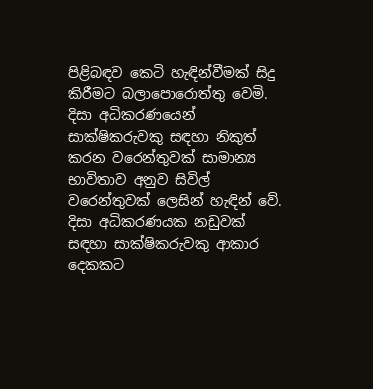පිළිබඳව කෙටි හැඳින්වීමක් සිදු කිරීමට බලාපොරොත්තු වෙමි. දිසා අධිකරණයෙන් සාක්ෂිකරුවකු සඳහා නිකුත් කරන වරෙන්තුවක් සාමාන්‍ය භාවිතාව අනුව සිවිල් වරෙන්තුවක් ලෙසින් හැඳින් වේ. දිසා අධිකරණයක නඩුවක් සඳහා සාක්ෂිකරුවකු ආකාර දෙකකට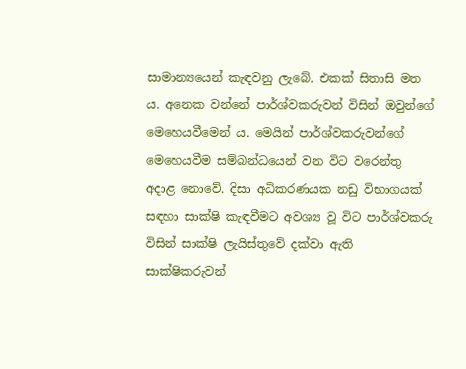සාමාන්‍යයෙන් කැඳවනු ලැබේ. එකක් සිතාසි මත ය. අනෙක වන්නේ පාර්ශ්වකරුවන් විසින් ඔවුන්ගේ මෙහෙයවීමෙන් ය. මෙයින් පාර්ශ්වකරුවන්ගේ මෙහෙයවීම සම්බන්ධයෙන් වන විට වරෙන්තු අදාළ නොවේ. දිසා අධිකරණයක නඩු විභාගයක් සඳහා සාක්ෂි කැඳවීමට අවශ්‍ය වූ විට පාර්ශ්වකරු විසින් සාක්ෂි ලැයිස්තුවේ දක්වා ඇති සාක්ෂිකරුවන්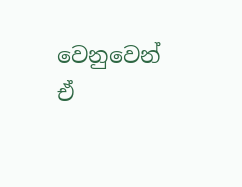වෙනුවෙන් ඒ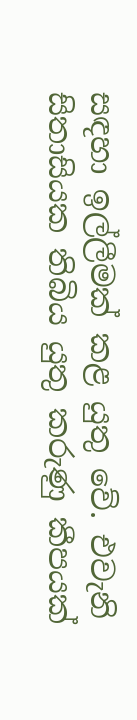සඳහා ඉල්ලීමක් කළ යුතු වේ. එවැනි සිතාසියක තිබිය යුතු කරුණු කීපයක්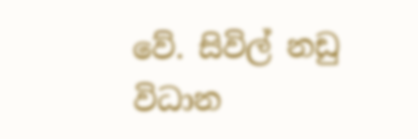වේ. සිවිල් නඩු විධාන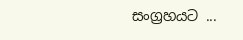සංග්‍රහයට ...